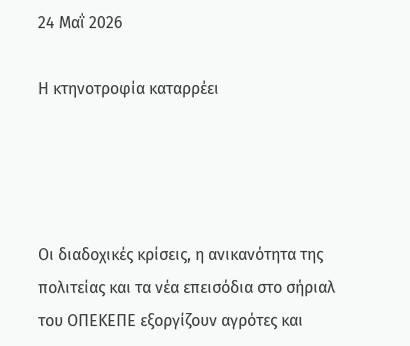24 Μαΐ 2026

Η κτηνοτροφία καταρρέει




Οι διαδοχικές κρίσεις, η ανικανότητα της πολιτείας και τα νέα επεισόδια στο σήριαλ του ΟΠΕΚΕΠΕ εξοργίζουν αγρότες και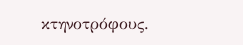κτηνοτρόφους.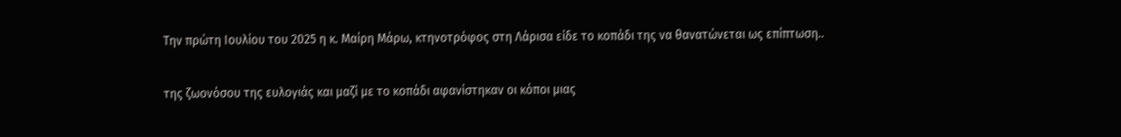Την πρώτη Ιουλίου του 2025 η κ. Μαίρη Μάρω, κτηνοτρόφος στη Λάρισα είδε το κοπάδι της να θανατώνεται ως επίπτωση..

της ζωονόσου της ευλογιάς και μαζί με το κοπάδι αφανίστηκαν οι κόποι μιας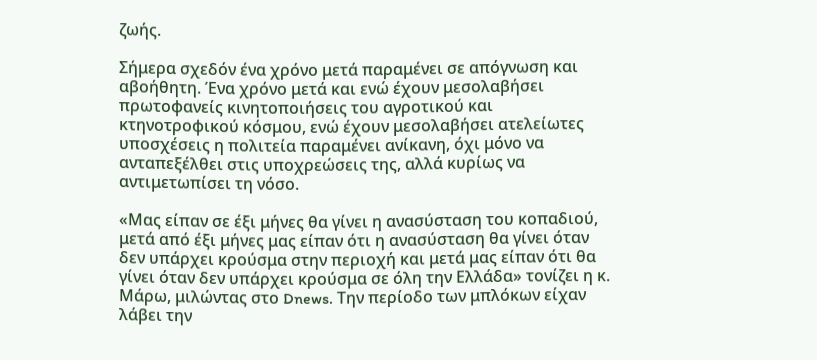ζωής.

Σήμερα σχεδόν ένα χρόνο μετά παραμένει σε απόγνωση και αβοήθητη. Ένα χρόνο μετά και ενώ έχουν μεσολαβήσει πρωτοφανείς κινητοποιήσεις του αγροτικού και κτηνοτροφικού κόσμου, ενώ έχουν μεσολαβήσει ατελείωτες υποσχέσεις η πολιτεία παραμένει ανίκανη, όχι μόνο να ανταπεξέλθει στις υποχρεώσεις της, αλλά κυρίως να αντιμετωπίσει τη νόσο.

«Μας είπαν σε έξι μήνες θα γίνει η ανασύσταση του κοπαδιού, μετά από έξι μήνες μας είπαν ότι η ανασύσταση θα γίνει όταν δεν υπάρχει κρούσμα στην περιοχή και μετά μας είπαν ότι θα γίνει όταν δεν υπάρχει κρούσμα σε όλη την Ελλάδα» τονίζει η κ. Μάρω, μιλώντας στο Dnews. Την περίοδο των μπλόκων είχαν λάβει την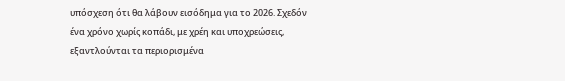υπόσχεση ότι θα λάβουν εισόδημα για το 2026. Σχεδόν ένα χρόνο χωρίς κοπάδι, με χρέη και υποχρεώσεις, εξαντλούνται τα περιορισμένα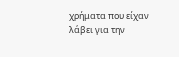χρήματα που είχαν λάβει για την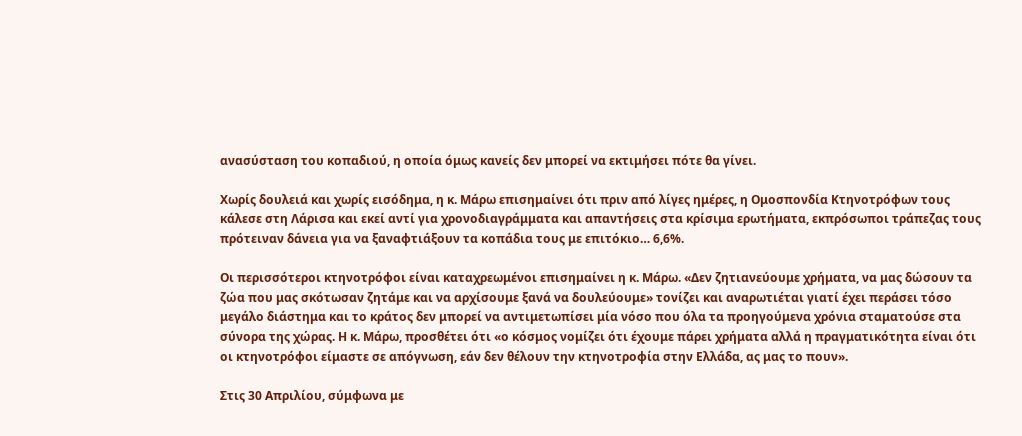ανασύσταση του κοπαδιού, η οποία όμως κανείς δεν μπορεί να εκτιμήσει πότε θα γίνει.

Χωρίς δουλειά και χωρίς εισόδημα, η κ. Μάρω επισημαίνει ότι πριν από λίγες ημέρες, η Ομοσπονδία Κτηνοτρόφων τους κάλεσε στη Λάρισα και εκεί αντί για χρονοδιαγράμματα και απαντήσεις στα κρίσιμα ερωτήματα, εκπρόσωποι τράπεζας τους πρότειναν δάνεια για να ξαναφτιάξουν τα κοπάδια τους με επιτόκιο… 6,6%.

Οι περισσότεροι κτηνοτρόφοι είναι καταχρεωμένοι επισημαίνει η κ. Μάρω. «Δεν ζητιανεύουμε χρήματα, να μας δώσουν τα ζώα που μας σκότωσαν ζητάμε και να αρχίσουμε ξανά να δουλεύουμε» τονίζει και αναρωτιέται γιατί έχει περάσει τόσο μεγάλο διάστημα και το κράτος δεν μπορεί να αντιμετωπίσει μία νόσο που όλα τα προηγούμενα χρόνια σταματούσε στα σύνορα της χώρας. Η κ. Μάρω, προσθέτει ότι «ο κόσμος νομίζει ότι έχουμε πάρει χρήματα αλλά η πραγματικότητα είναι ότι οι κτηνοτρόφοι είμαστε σε απόγνωση, εάν δεν θέλουν την κτηνοτροφία στην Ελλάδα, ας μας το πουν».

Στις 30 Απριλίου, σύμφωνα με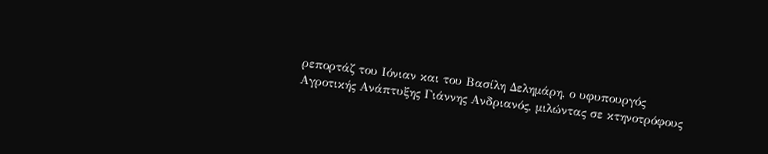ρεπορτάζ του Ιόνιαν και του Βασίλη Δελημάρη, ο υφυπουργός Αγροτικής Ανάπτυξης Γιάννης Ανδριανός, μιλώντας σε κτηνοτρόφους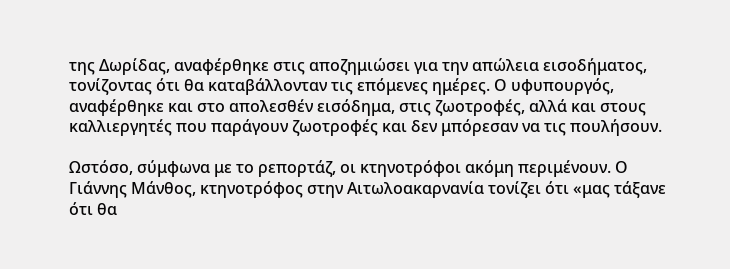της Δωρίδας, αναφέρθηκε στις αποζημιώσει για την απώλεια εισοδήματος, τονίζοντας ότι θα καταβάλλονταν τις επόμενες ημέρες. Ο υφυπουργός, αναφέρθηκε και στο απολεσθέν εισόδημα, στις ζωοτροφές, αλλά και στους καλλιεργητές που παράγουν ζωοτροφές και δεν μπόρεσαν να τις πουλήσουν.

Ωστόσο, σύμφωνα με το ρεπορτάζ, οι κτηνοτρόφοι ακόμη περιμένουν. Ο Γιάννης Μάνθος, κτηνοτρόφος στην Αιτωλοακαρνανία τονίζει ότι «μας τάξανε ότι θα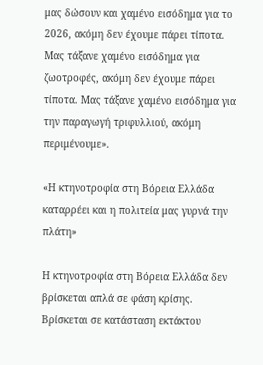μας δώσουν και χαμένο εισόδημα για το 2026, ακόμη δεν έχουμε πάρει τίποτα. Μας τάξανε χαμένο εισόδημα για ζωοτροφές, ακόμη δεν έχουμε πάρει τίποτα. Μας τάξανε χαμένο εισόδημα για την παραγωγή τριφυλλιού, ακόμη περιμένουμε».

«Η κτηνοτροφία στη Βόρεια Ελλάδα καταρρέει και η πολιτεία μας γυρνά την πλάτη»

Η κτηνοτροφία στη Βόρεια Ελλάδα δεν βρίσκεται απλά σε φάση κρίσης. Βρίσκεται σε κατάσταση εκτάκτου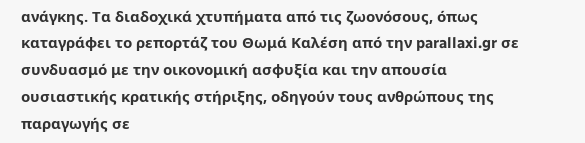ανάγκης. Τα διαδοχικά χτυπήματα από τις ζωονόσους, όπως καταγράφει το ρεπορτάζ του Θωμά Καλέση από την parallaxi.gr σε συνδυασμό με την οικονομική ασφυξία και την απουσία ουσιαστικής κρατικής στήριξης, οδηγούν τους ανθρώπους της παραγωγής σε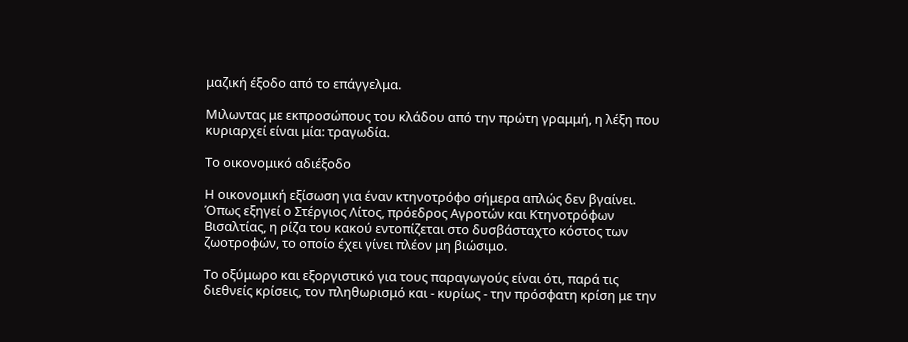μαζική έξοδο από το επάγγελμα.

Μιλωντας με εκπροσώπους του κλάδου από την πρώτη γραμμή, η λέξη που κυριαρχεί είναι μία: τραγωδία.

Το οικονομικό αδιέξοδο

Η οικονομική εξίσωση για έναν κτηνοτρόφο σήμερα απλώς δεν βγαίνει. Όπως εξηγεί ο Στέργιος Λίτος, πρόεδρος Αγροτών και Κτηνοτρόφων Βισαλτίας, η ρίζα του κακού εντοπίζεται στο δυσβάσταχτο κόστος των ζωοτροφών, το οποίο έχει γίνει πλέον μη βιώσιμο.

Το οξύμωρο και εξοργιστικό για τους παραγωγούς είναι ότι, παρά τις διεθνείς κρίσεις, τον πληθωρισμό και - κυρίως - την πρόσφατη κρίση με την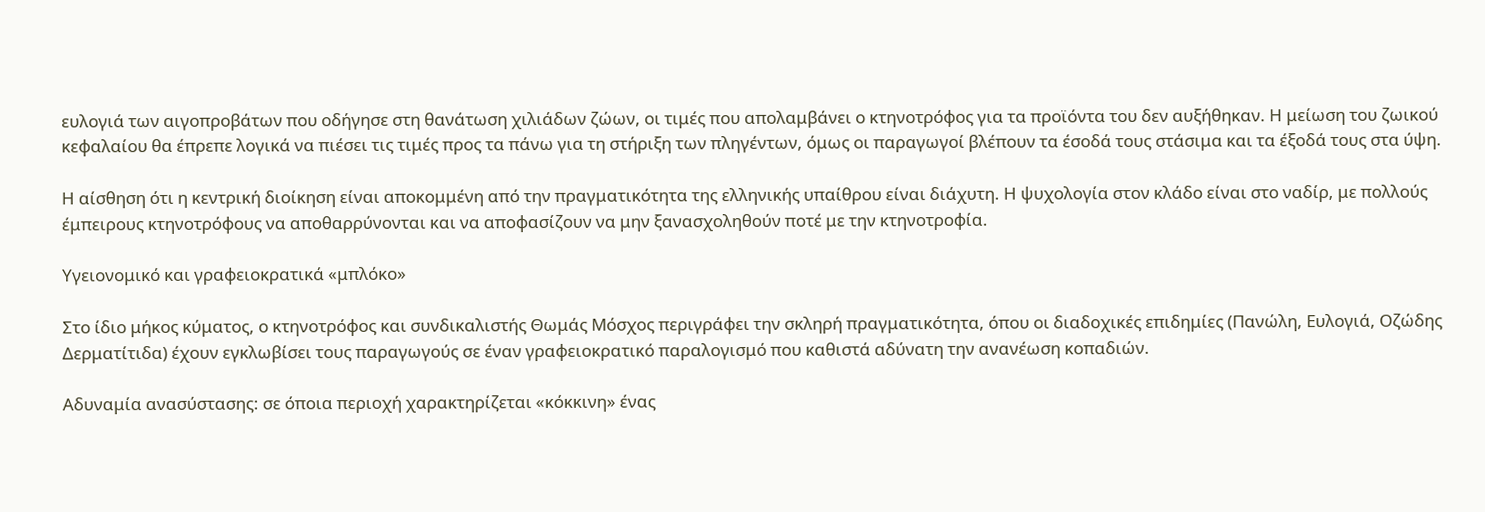ευλογιά των αιγοπροβάτων που οδήγησε στη θανάτωση χιλιάδων ζώων, οι τιμές που απολαμβάνει ο κτηνοτρόφος για τα προϊόντα του δεν αυξήθηκαν. Η μείωση του ζωικού κεφαλαίου θα έπρεπε λογικά να πιέσει τις τιμές προς τα πάνω για τη στήριξη των πληγέντων, όμως οι παραγωγοί βλέπουν τα έσοδά τους στάσιμα και τα έξοδά τους στα ύψη.

Η αίσθηση ότι η κεντρική διοίκηση είναι αποκομμένη από την πραγματικότητα της ελληνικής υπαίθρου είναι διάχυτη. Η ψυχολογία στον κλάδο είναι στο ναδίρ, με πολλούς έμπειρους κτηνοτρόφους να αποθαρρύνονται και να αποφασίζουν να μην ξανασχοληθούν ποτέ με την κτηνοτροφία.

Υγειονομικό και γραφειοκρατικά «μπλόκο»

Στο ίδιο μήκος κύματος, ο κτηνοτρόφος και συνδικαλιστής Θωμάς Μόσχος περιγράφει την σκληρή πραγματικότητα, όπου οι διαδοχικές επιδημίες (Πανώλη, Ευλογιά, Οζώδης Δερματίτιδα) έχουν εγκλωβίσει τους παραγωγούς σε έναν γραφειοκρατικό παραλογισμό που καθιστά αδύνατη την ανανέωση κοπαδιών.

Αδυναμία ανασύστασης: σε όποια περιοχή χαρακτηρίζεται «κόκκινη» ένας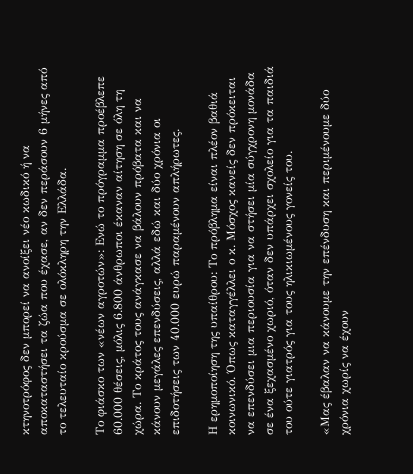κτηνοτρόφος δεν μπορεί να ανοίξει νέο κωδικό ή να αποκαταστήσει τα ζώα που έχασε, αν δεν περάσουν 6 μήνες από το τελευταίο κρούσμα σε ολόκληρη την Ελλάδα.

Το φιάσκο των «νέων αγροτών»: Ενώ το πρόγραμμα προέβλεπε 60.000 θέσεις, μόλις 6.800 άνθρωποι έκαναν αίτηση σε όλη τη χώρα. Το κράτος τους ανάγκασε να βάλουν πρόβατα και να κάνουν μεγάλες επενδύσεις, αλλά εδώ και δύο χρόνια οι επιδοτήσεις των 40.000 ευρώ παραμένουν απλήρωτες.

Η ερημοποίηση της υπαίθρου: Το πρόβλημα είναι πλέον βαθιά κοινωνικό. Όπως καταγγέλλει ο κ. Μόσχος κανείς δεν πρόκειται να επενδύσει μια περιουσία για να στήσει μία σύγχρονη μονάδα σε ένα ξεχασμένο χωριό, όταν δεν υπάρχει σχολείο για τα παιδιά του ούτε γιατρός για τους ηλικιωμένους γονείς του.

«Μας έβαλαν να κάνουμε την επένδυση και περιμένουμε δύο χρόνια χωρίς να έχουν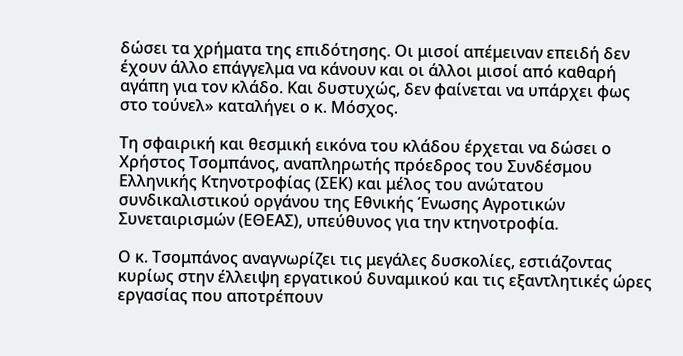δώσει τα χρήματα της επιδότησης. Οι μισοί απέμειναν επειδή δεν έχουν άλλο επάγγελμα να κάνουν και οι άλλοι μισοί από καθαρή αγάπη για τον κλάδο. Και δυστυχώς, δεν φαίνεται να υπάρχει φως στο τούνελ» καταλήγει ο κ. Μόσχος.

Τη σφαιρική και θεσμική εικόνα του κλάδου έρχεται να δώσει ο Χρήστος Τσομπάνος, αναπληρωτής πρόεδρος του Συνδέσμου Ελληνικής Κτηνοτροφίας (ΣΕΚ) και μέλος του ανώτατου συνδικαλιστικού οργάνου της Εθνικής Ένωσης Αγροτικών Συνεταιρισμών (ΕΘΕΑΣ), υπεύθυνος για την κτηνοτροφία.

Ο κ. Τσομπάνος αναγνωρίζει τις μεγάλες δυσκολίες, εστιάζοντας κυρίως στην έλλειψη εργατικού δυναμικού και τις εξαντλητικές ώρες εργασίας που αποτρέπουν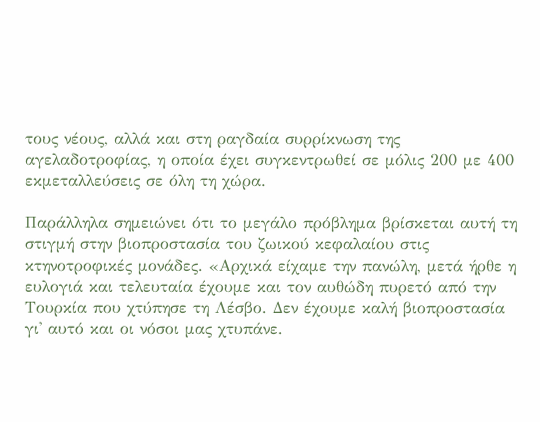τους νέους, αλλά και στη ραγδαία συρρίκνωση της αγελαδοτροφίας, η οποία έχει συγκεντρωθεί σε μόλις 200 με 400 εκμεταλλεύσεις σε όλη τη χώρα.

Παράλληλα σημειώνει ότι το μεγάλο πρόβλημα βρίσκεται αυτή τη στιγμή στην βιοπροστασία του ζωικού κεφαλαίου στις κτηνοτροφικές μονάδες. «Αρχικά είχαμε την πανώλη, μετά ήρθε η ευλογιά και τελευταία έχουμε και τον αυθώδη πυρετό από την Τουρκία που χτύπησε τη Λέσβο. Δεν έχουμε καλή βιοπροστασία γι' αυτό και οι νόσοι μας χτυπάνε.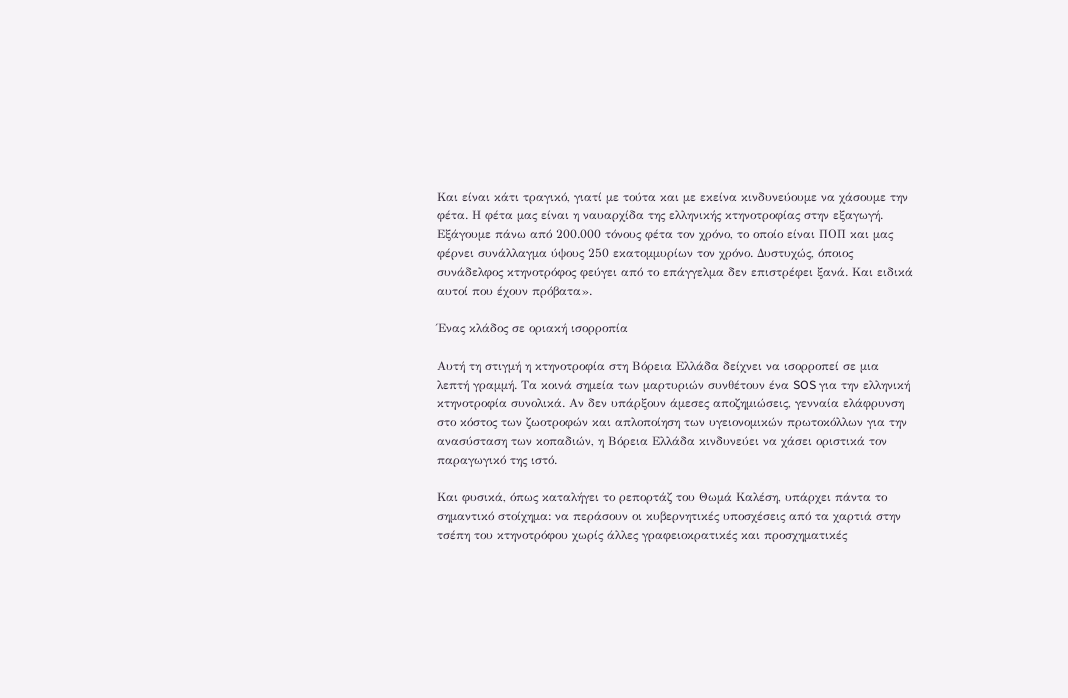Και είναι κάτι τραγικό, γιατί με τούτα και με εκείνα κινδυνεύουμε να χάσουμε την φέτα. Η φέτα μας είναι η ναυαρχίδα της ελληνικής κτηνοτροφίας στην εξαγωγή. Εξάγουμε πάνω από 200.000 τόνους φέτα τον χρόνο, το οποίο είναι ΠΟΠ και μας φέρνει συνάλλαγμα ύψους 250 εκατομμυρίων τον χρόνο. Δυστυχώς, όποιος συνάδελφος κτηνοτρόφος φεύγει από το επάγγελμα δεν επιστρέφει ξανά. Και ειδικά αυτοί που έχουν πρόβατα».

Ένας κλάδος σε οριακή ισορροπία

Αυτή τη στιγμή η κτηνοτροφία στη Βόρεια Ελλάδα δείχνει να ισορροπεί σε μια λεπτή γραμμή. Τα κοινά σημεία των μαρτυριών συνθέτουν ένα SOS για την ελληνική κτηνοτροφία συνολικά. Αν δεν υπάρξουν άμεσες αποζημιώσεις, γενναία ελάφρυνση στο κόστος των ζωοτροφών και απλοποίηση των υγειονομικών πρωτοκόλλων για την ανασύσταση των κοπαδιών, η Βόρεια Ελλάδα κινδυνεύει να χάσει οριστικά τον παραγωγικό της ιστό.

Και φυσικά, όπως καταλήγει το ρεπορτάζ του Θωμά Καλέση, υπάρχει πάντα το σημαντικό στοίχημα: να περάσουν οι κυβερνητικές υποσχέσεις από τα χαρτιά στην τσέπη του κτηνοτρόφου χωρίς άλλες γραφειοκρατικές και προσχηματικές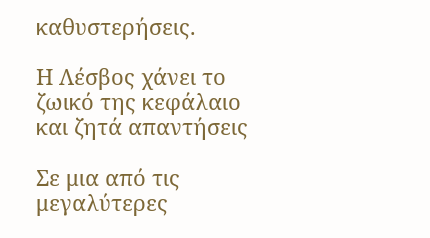καθυστερήσεις.

Η Λέσβος χάνει το ζωικό της κεφάλαιο και ζητά απαντήσεις

Σε μια από τις μεγαλύτερες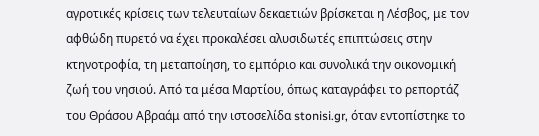αγροτικές κρίσεις των τελευταίων δεκαετιών βρίσκεται η Λέσβος, με τον αφθώδη πυρετό να έχει προκαλέσει αλυσιδωτές επιπτώσεις στην κτηνοτροφία, τη μεταποίηση, το εμπόριο και συνολικά την οικονομική ζωή του νησιού. Από τα μέσα Μαρτίου, όπως καταγράφει το ρεπορτάζ του Θράσου Αβραάμ από την ιστοσελίδα stonisi.gr, όταν εντοπίστηκε το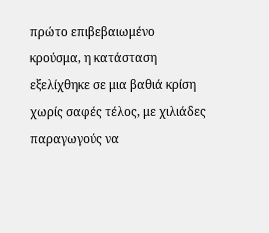πρώτο επιβεβαιωμένο κρούσμα, η κατάσταση εξελίχθηκε σε μια βαθιά κρίση χωρίς σαφές τέλος, με χιλιάδες παραγωγούς να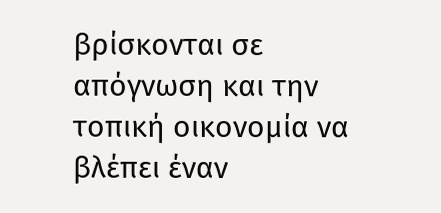βρίσκονται σε απόγνωση και την τοπική οικονομία να βλέπει έναν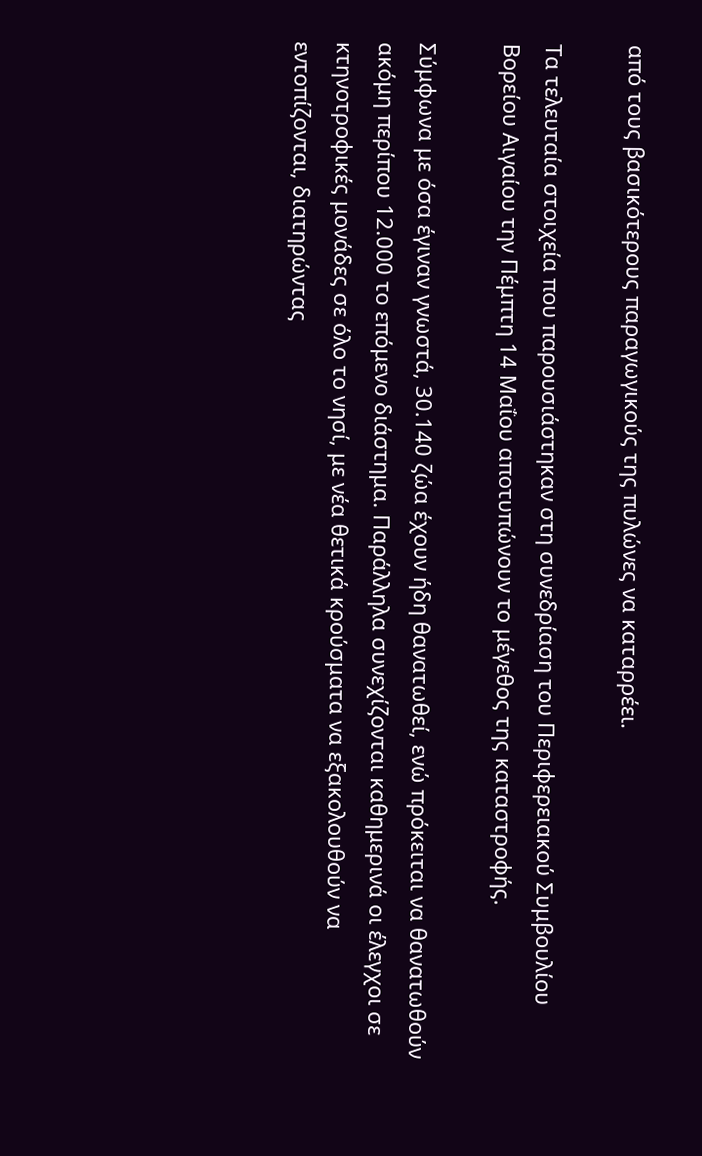από τους βασικότερους παραγωγικούς της πυλώνες να καταρρέει.

Τα τελευταία στοιχεία που παρουσιάστηκαν στη συνεδρίαση του Περιφερειακού Συμβουλίου Βορείου Αιγαίου την Πέμπτη 14 Μαΐου αποτυπώνουν το μέγεθος της καταστροφής.

Σύμφωνα με όσα έγιναν γνωστά, 30.140 ζώα έχουν ήδη θανατωθεί, ενώ πρόκειται να θανατωθούν ακόμη περίπου 12.000 το επόμενο διάστημα. Παράλληλα συνεχίζονται καθημερινά οι έλεγχοι σε κτηνοτροφικές μονάδες σε όλο το νησί, με νέα θετικά κρούσματα να εξακολουθούν να εντοπίζονται, διατηρώντας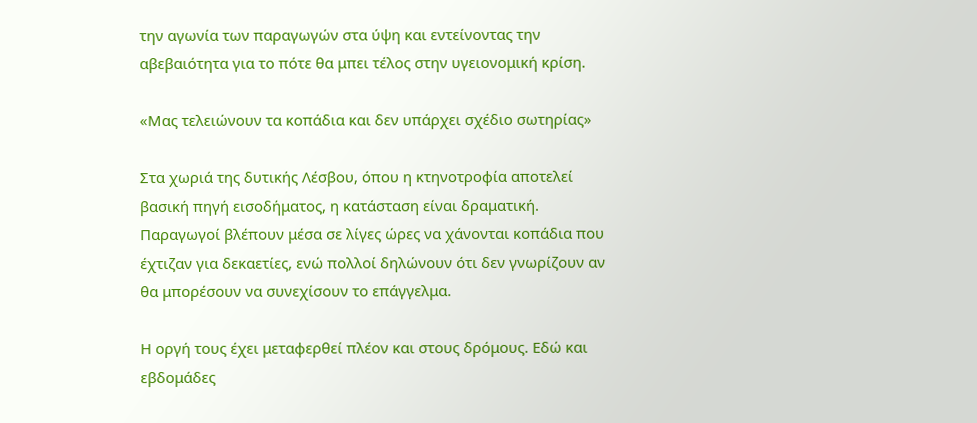την αγωνία των παραγωγών στα ύψη και εντείνοντας την αβεβαιότητα για το πότε θα μπει τέλος στην υγειονομική κρίση.

«Μας τελειώνουν τα κοπάδια και δεν υπάρχει σχέδιο σωτηρίας»

Στα χωριά της δυτικής Λέσβου, όπου η κτηνοτροφία αποτελεί βασική πηγή εισοδήματος, η κατάσταση είναι δραματική. Παραγωγοί βλέπουν μέσα σε λίγες ώρες να χάνονται κοπάδια που έχτιζαν για δεκαετίες, ενώ πολλοί δηλώνουν ότι δεν γνωρίζουν αν θα μπορέσουν να συνεχίσουν το επάγγελμα.

Η οργή τους έχει μεταφερθεί πλέον και στους δρόμους. Εδώ και εβδομάδες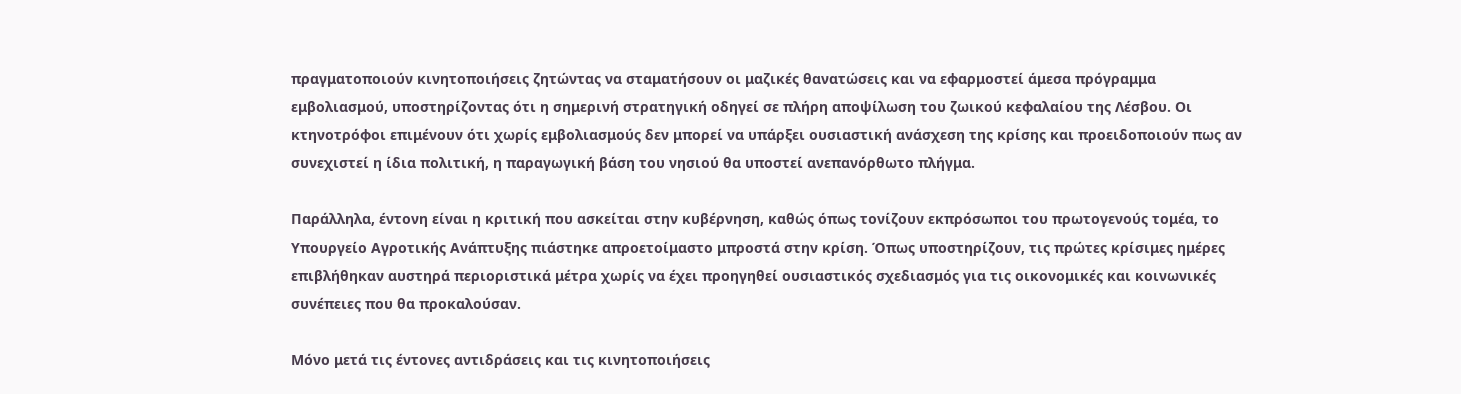πραγματοποιούν κινητοποιήσεις ζητώντας να σταματήσουν οι μαζικές θανατώσεις και να εφαρμοστεί άμεσα πρόγραμμα εμβολιασμού, υποστηρίζοντας ότι η σημερινή στρατηγική οδηγεί σε πλήρη αποψίλωση του ζωικού κεφαλαίου της Λέσβου. Οι κτηνοτρόφοι επιμένουν ότι χωρίς εμβολιασμούς δεν μπορεί να υπάρξει ουσιαστική ανάσχεση της κρίσης και προειδοποιούν πως αν συνεχιστεί η ίδια πολιτική, η παραγωγική βάση του νησιού θα υποστεί ανεπανόρθωτο πλήγμα.

Παράλληλα, έντονη είναι η κριτική που ασκείται στην κυβέρνηση, καθώς όπως τονίζουν εκπρόσωποι του πρωτογενούς τομέα, το Υπουργείο Αγροτικής Ανάπτυξης πιάστηκε απροετοίμαστο μπροστά στην κρίση. Όπως υποστηρίζουν, τις πρώτες κρίσιμες ημέρες επιβλήθηκαν αυστηρά περιοριστικά μέτρα χωρίς να έχει προηγηθεί ουσιαστικός σχεδιασμός για τις οικονομικές και κοινωνικές συνέπειες που θα προκαλούσαν.

Μόνο μετά τις έντονες αντιδράσεις και τις κινητοποιήσεις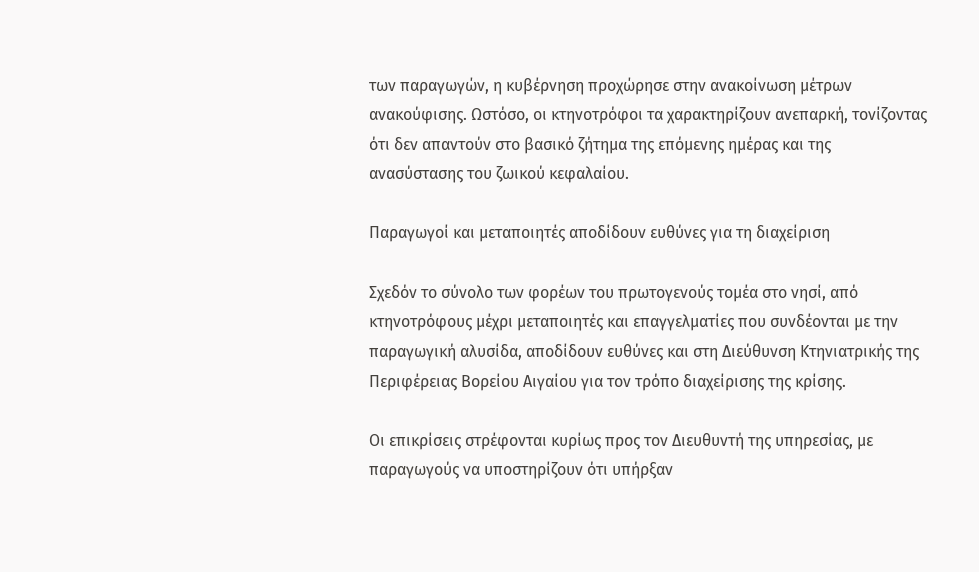των παραγωγών, η κυβέρνηση προχώρησε στην ανακοίνωση μέτρων ανακούφισης. Ωστόσο, οι κτηνοτρόφοι τα χαρακτηρίζουν ανεπαρκή, τονίζοντας ότι δεν απαντούν στο βασικό ζήτημα της επόμενης ημέρας και της ανασύστασης του ζωικού κεφαλαίου.

Παραγωγοί και μεταποιητές αποδίδουν ευθύνες για τη διαχείριση

Σχεδόν το σύνολο των φορέων του πρωτογενούς τομέα στο νησί, από κτηνοτρόφους μέχρι μεταποιητές και επαγγελματίες που συνδέονται με την παραγωγική αλυσίδα, αποδίδουν ευθύνες και στη Διεύθυνση Κτηνιατρικής της Περιφέρειας Βορείου Αιγαίου για τον τρόπο διαχείρισης της κρίσης.

Οι επικρίσεις στρέφονται κυρίως προς τον Διευθυντή της υπηρεσίας, με παραγωγούς να υποστηρίζουν ότι υπήρξαν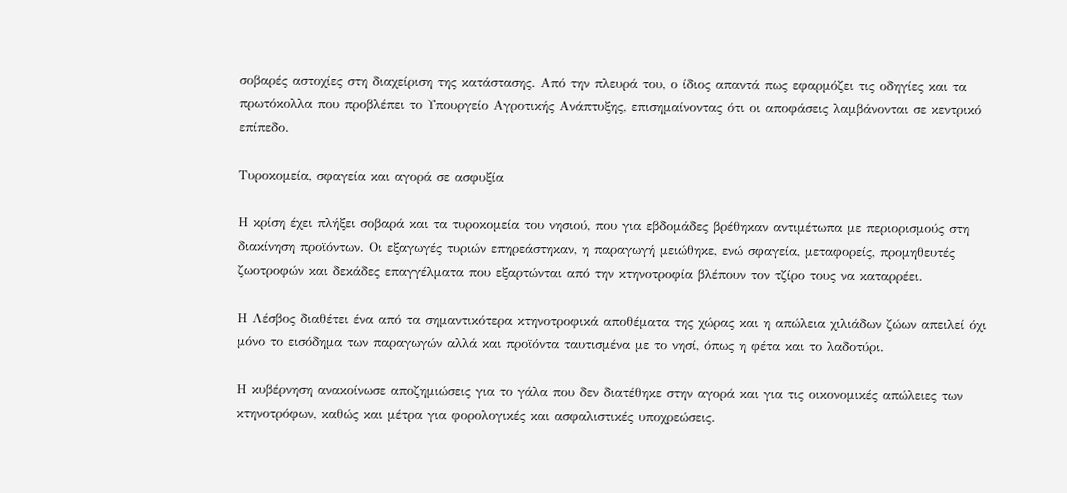σοβαρές αστοχίες στη διαχείριση της κατάστασης. Από την πλευρά του, ο ίδιος απαντά πως εφαρμόζει τις οδηγίες και τα πρωτόκολλα που προβλέπει το Υπουργείο Αγροτικής Ανάπτυξης, επισημαίνοντας ότι οι αποφάσεις λαμβάνονται σε κεντρικό επίπεδο.

Τυροκομεία, σφαγεία και αγορά σε ασφυξία

Η κρίση έχει πλήξει σοβαρά και τα τυροκομεία του νησιού, που για εβδομάδες βρέθηκαν αντιμέτωπα με περιορισμούς στη διακίνηση προϊόντων. Οι εξαγωγές τυριών επηρεάστηκαν, η παραγωγή μειώθηκε, ενώ σφαγεία, μεταφορείς, προμηθευτές ζωοτροφών και δεκάδες επαγγέλματα που εξαρτώνται από την κτηνοτροφία βλέπουν τον τζίρο τους να καταρρέει.

Η Λέσβος διαθέτει ένα από τα σημαντικότερα κτηνοτροφικά αποθέματα της χώρας και η απώλεια χιλιάδων ζώων απειλεί όχι μόνο το εισόδημα των παραγωγών αλλά και προϊόντα ταυτισμένα με το νησί, όπως η φέτα και το λαδοτύρι.

Η κυβέρνηση ανακοίνωσε αποζημιώσεις για το γάλα που δεν διατέθηκε στην αγορά και για τις οικονομικές απώλειες των κτηνοτρόφων, καθώς και μέτρα για φορολογικές και ασφαλιστικές υποχρεώσεις.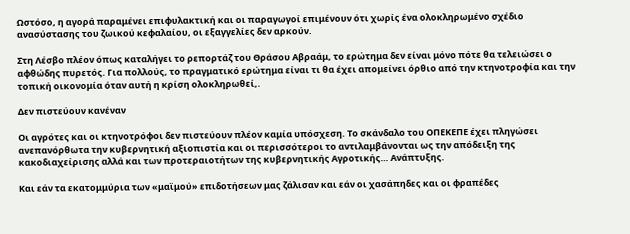Ωστόσο, η αγορά παραμένει επιφυλακτική και οι παραγωγοί επιμένουν ότι χωρίς ένα ολοκληρωμένο σχέδιο ανασύστασης του ζωικού κεφαλαίου, οι εξαγγελίες δεν αρκούν.

Στη Λέσβο πλέον όπως καταλήγει το ρεπορτάζ του Θράσου Αβραάμ, το ερώτημα δεν είναι μόνο πότε θα τελειώσει ο αφθώδης πυρετός. Για πολλούς, το πραγματικό ερώτημα είναι τι θα έχει απομείνει όρθιο από την κτηνοτροφία και την τοπική οικονομία όταν αυτή η κρίση ολοκληρωθεί,.

Δεν πιστεύουν κανέναν

Οι αγρότες και οι κτηνοτρόφοι δεν πιστεύουν πλέον καμία υπόσχεση. Το σκάνδαλο του ΟΠΕΚΕΠΕ έχει πληγώσει ανεπανόρθωτα την κυβερνητική αξιοπιστία και οι περισσότεροι το αντιλαμβάνονται ως την απόδειξη της κακοδιαχείρισης αλλά και των προτεραιοτήτων της κυβερνητικής Αγροτικής… Ανάπτυξης.

Και εάν τα εκατομμύρια των «μαϊμού» επιδοτήσεων μας ζάλισαν και εάν οι χασάπηδες και οι φραπέδες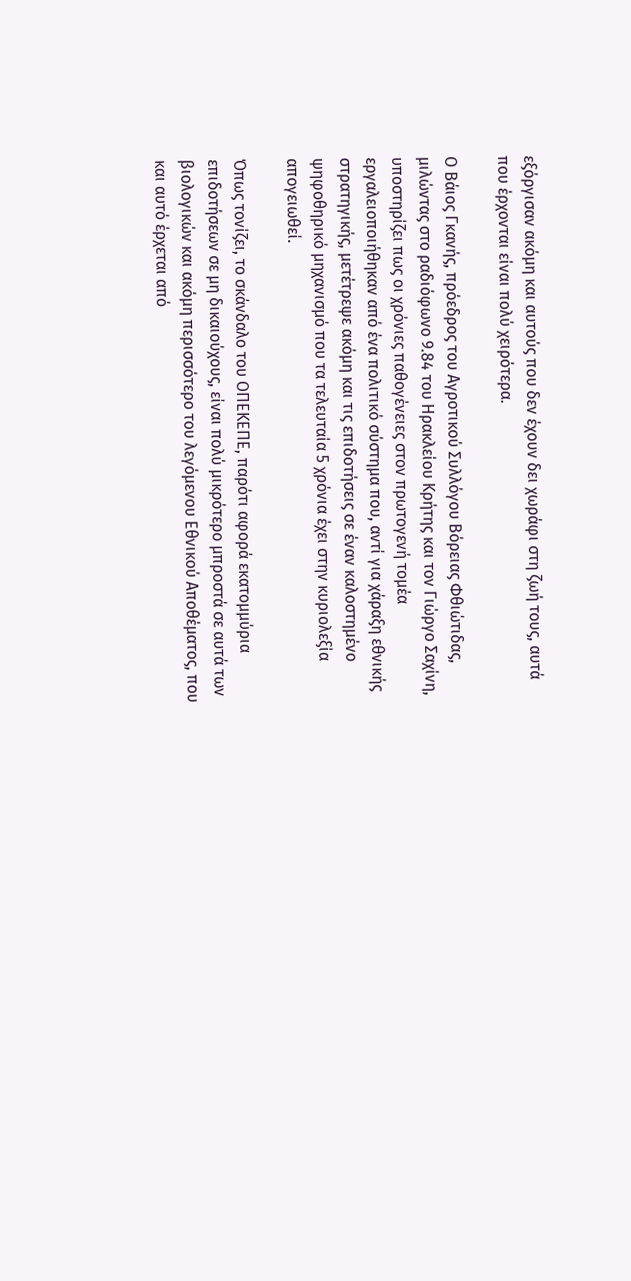εξόργισαν ακόμη και αυτούς που δεν έχουν δει χωράφι στη ζωή τους, αυτά που έρχονται είναι πολύ χειρότερα.

Ο Βάιος Γκανής, πρόεδρος του Αγροτικού Συλλόγου Βόρειας Φθιώτιδας, μιλώντας στο ραδιόφωνο 9.84 του Ηρακλείου Κρήτης και τον Γιώργο Σαχίνη, υποστηρίζει πως οι χρόνιες παθογένειες στον πρωτογενή τομέα εργαλειοποιήθηκαν από ένα πολιτικό σύστημα που, αντί για χάραξη εθνικής στρατηγικής, μετέτρεψε ακόμη και τις επιδοτήσεις σε έναν καλοστημένο ψηφοθηρικό μηχανισμό που τα τελευταία 5 χρόνια έχει στην κυριολεξία απογειωθεί.

Όπως τονίζει, το σκάνδαλο του ΟΠΕΚΕΠΕ, παρότι αφορά εκατομμύρια επιδοτήσεων σε μη δικαιούχους, είναι πολύ μικρότερο μπροστά σε αυτά των βιολογικών και ακόμη περισσότερο του λεγόμενου Εθνικού Αποθέματος, που και αυτό έρχεται από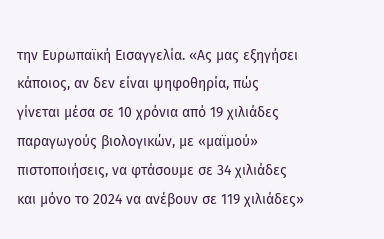την Ευρωπαϊκή Εισαγγελία. «Ας μας εξηγήσει κάποιος, αν δεν είναι ψηφοθηρία, πώς γίνεται μέσα σε 10 χρόνια από 19 χιλιάδες παραγωγούς βιολογικών, με «μαϊμού» πιστοποιήσεις, να φτάσουμε σε 34 χιλιάδες και μόνο το 2024 να ανέβουν σε 119 χιλιάδες»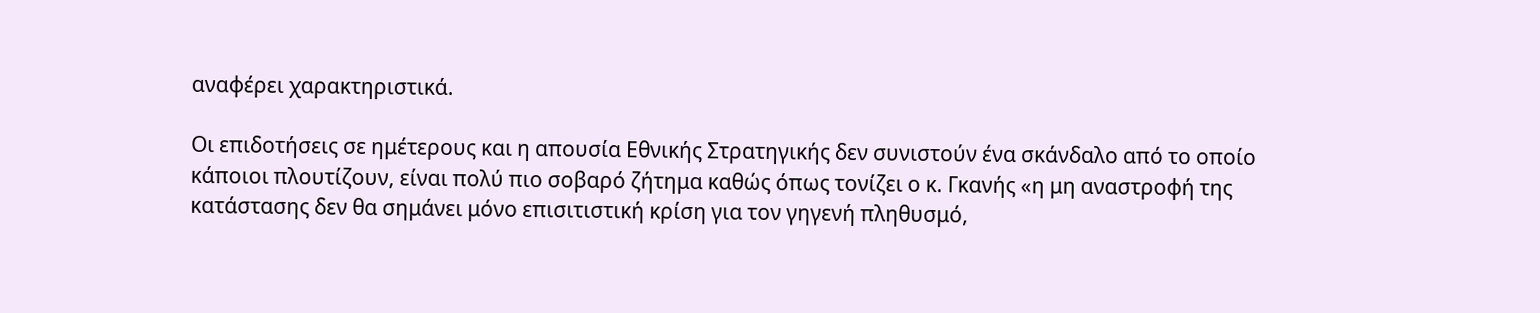αναφέρει χαρακτηριστικά.

Οι επιδοτήσεις σε ημέτερους και η απουσία Εθνικής Στρατηγικής δεν συνιστούν ένα σκάνδαλο από το οποίο κάποιοι πλουτίζουν, είναι πολύ πιο σοβαρό ζήτημα καθώς όπως τονίζει ο κ. Γκανής «η μη αναστροφή της κατάστασης δεν θα σημάνει μόνο επισιτιστική κρίση για τον γηγενή πληθυσμό,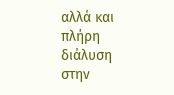αλλά και πλήρη διάλυση στην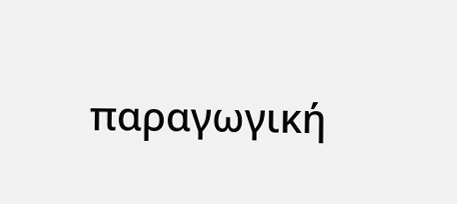παραγωγική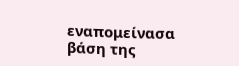εναπομείνασα βάση της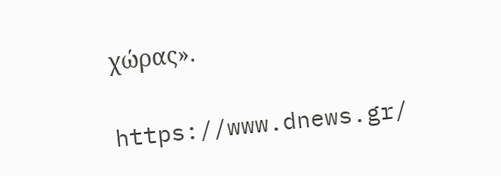χώρας».

https://www.dnews.gr/